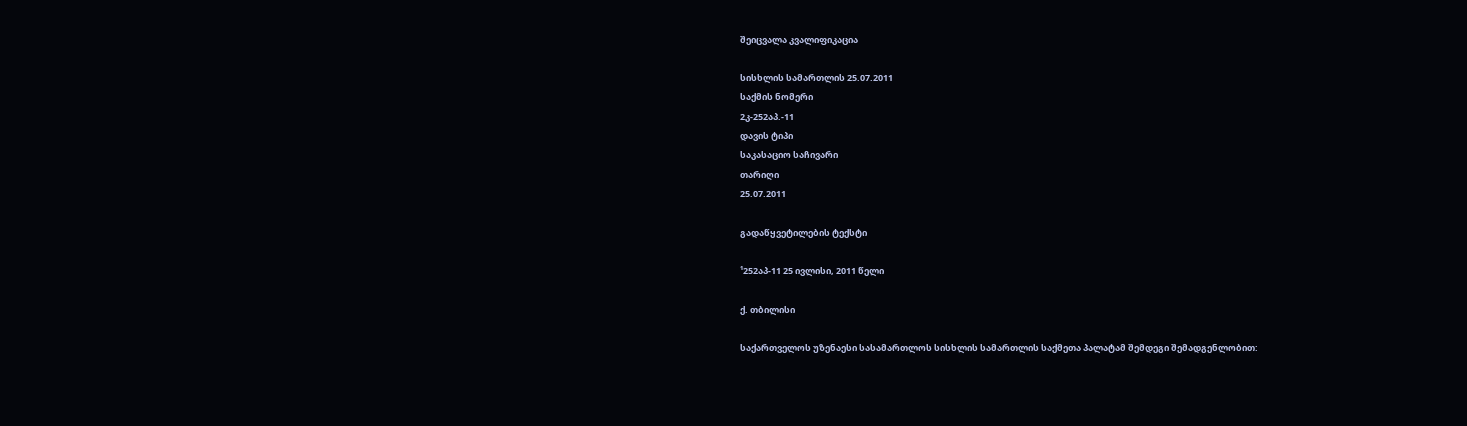შეიცვალა კვალიფიკაცია

სისხლის სამართლის 25.07.2011
საქმის ნომერი
2კ-252აპ.-11
დავის ტიპი
საკასაციო საჩივარი
თარიღი
25.07.2011

გადაწყვეტილების ტექსტი

¹252აპ-11 25 ივლისი, 2011 წელი

ქ. თბილისი

საქართველოს უზენაესი სასამართლოს სისხლის სამართლის საქმეთა პალატამ შემდეგი შემადგენლობით: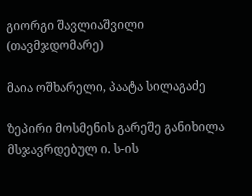გიორგი შავლიაშვილი (თავმჯდომარე)

მაია ოშხარელი, პაატა სილაგაძე

ზეპირი მოსმენის გარეშე განიხილა მსჯავრდებულ ი. ს-ის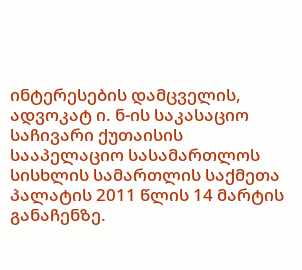ინტერესების დამცველის, ადვოკატ ი. ნ-ის საკასაციო საჩივარი ქუთაისის სააპელაციო სასამართლოს სისხლის სამართლის საქმეთა პალატის 2011 წლის 14 მარტის განაჩენზე.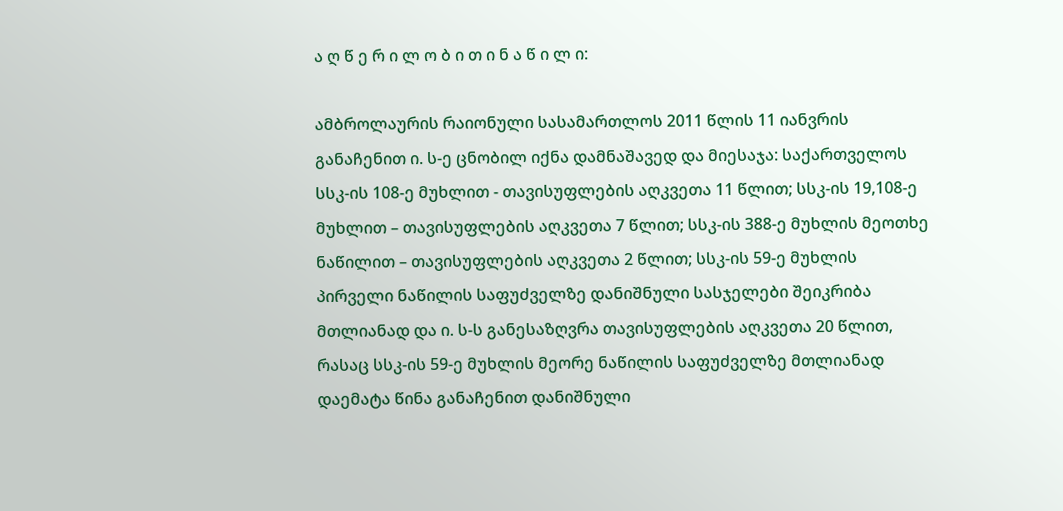ა ღ წ ე რ ი ლ ო ბ ი თ ი ნ ა წ ი ლ ი:

ამბროლაურის რაიონული სასამართლოს 2011 წლის 11 იანვრის განაჩენით ი. ს-ე ცნობილ იქნა დამნაშავედ და მიესაჯა: საქართველოს სსკ-ის 108-ე მუხლით - თავისუფლების აღკვეთა 11 წლით; სსკ-ის 19,108-ე მუხლით – თავისუფლების აღკვეთა 7 წლით; სსკ-ის 388-ე მუხლის მეოთხე ნაწილით – თავისუფლების აღკვეთა 2 წლით; სსკ-ის 59-ე მუხლის პირველი ნაწილის საფუძველზე დანიშნული სასჯელები შეიკრიბა მთლიანად და ი. ს-ს განესაზღვრა თავისუფლების აღკვეთა 20 წლით, რასაც სსკ-ის 59-ე მუხლის მეორე ნაწილის საფუძველზე მთლიანად დაემატა წინა განაჩენით დანიშნული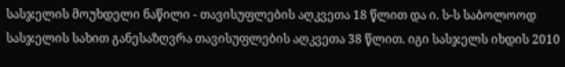სასჯელის მოუხდელი ნაწილი - თავისუფლების აღკვეთა 18 წლით და ი. ს-ს საბოლოოდ სასჯელის სახით განესაზღვრა თავისუფლების აღკვეთა 38 წლით. იგი სასჯელს იხდის 2010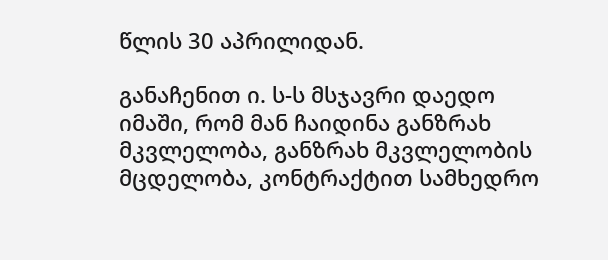წლის 30 აპრილიდან.

განაჩენით ი. ს-ს მსჯავრი დაედო იმაში, რომ მან ჩაიდინა განზრახ მკვლელობა, განზრახ მკვლელობის მცდელობა, კონტრაქტით სამხედრო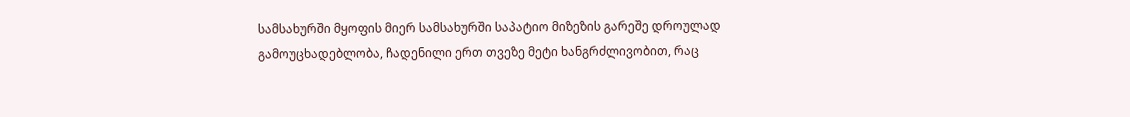სამსახურში მყოფის მიერ სამსახურში საპატიო მიზეზის გარეშე დროულად გამოუცხადებლობა, ჩადენილი ერთ თვეზე მეტი ხანგრძლივობით, რაც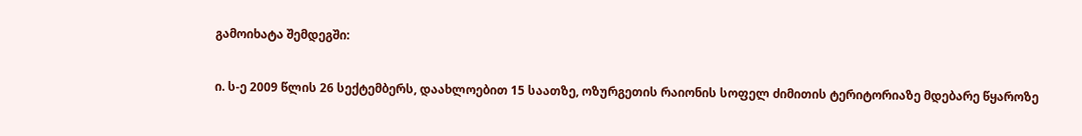გამოიხატა შემდეგში:

ი. ს-ე 2009 წლის 26 სექტემბერს, დაახლოებით 15 საათზე, ოზურგეთის რაიონის სოფელ ძიმითის ტერიტორიაზე მდებარე წყაროზე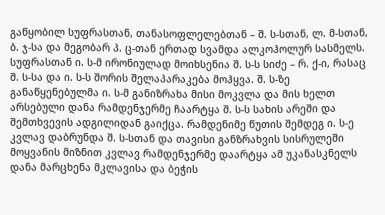გაწყობილ სუფრასთან, თანასოფლელებთან – შ. ს-სთან, ლ. მ-სთან, ბ. ჯ-სა და მეგობარ პ. ც-თან ერთად სვამდა ალკოჰოლურ სასმელს. სუფრასთან ი. ს-მ ირონიულად მოიხსენია შ. ს-ს სიძე – რ. ქ-ი, რასაც შ. ს-სა და ი. ს-ს შორის შელაპარაკება მოჰყვა. შ. ს-ზე განაწყენებულმა ი. ს-მ განიზრახა მისი მოკვლა და მის ხელთ არსებული დანა რამდენჯერმე ჩაარტყა შ. ს-ს სახის არეში და შემთხვევის ადგილიდან გაიქცა. რამდენიმე წუთის შემდეგ ი. ს-ე კვლავ დაბრუნდა შ. ს-სთან და თავისი განზრახვის სისრულეში მოყვანის მიზნით კვლავ რამდენჯერმე დაარტყა ამ უკანასკნელს დანა მარცხენა მკლავისა და ბეჭის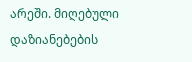არეში. მიღებული დაზიანებების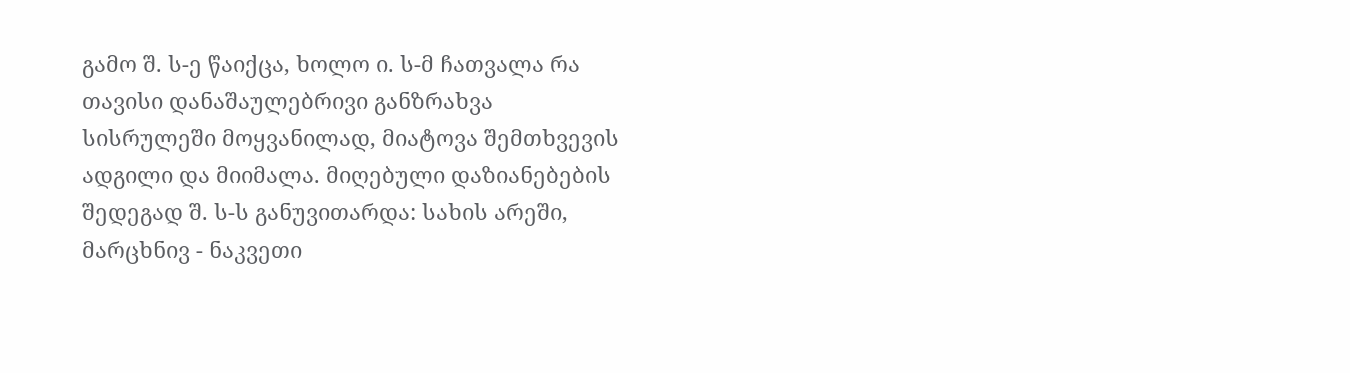გამო შ. ს-ე წაიქცა, ხოლო ი. ს-მ ჩათვალა რა თავისი დანაშაულებრივი განზრახვა სისრულეში მოყვანილად, მიატოვა შემთხვევის ადგილი და მიიმალა. მიღებული დაზიანებების შედეგად შ. ს-ს განუვითარდა: სახის არეში, მარცხნივ - ნაკვეთი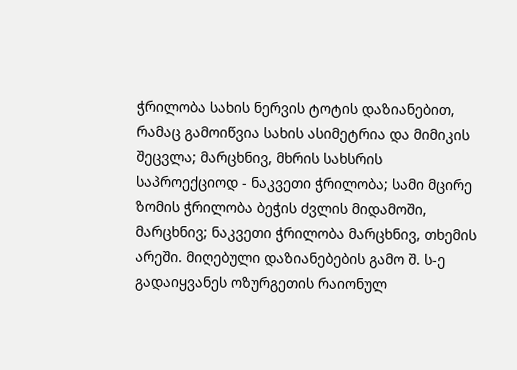ჭრილობა სახის ნერვის ტოტის დაზიანებით, რამაც გამოიწვია სახის ასიმეტრია და მიმიკის შეცვლა; მარცხნივ, მხრის სახსრის საპროექციოდ - ნაკვეთი ჭრილობა; სამი მცირე ზომის ჭრილობა ბეჭის ძვლის მიდამოში, მარცხნივ; ნაკვეთი ჭრილობა მარცხნივ, თხემის არეში. მიღებული დაზიანებების გამო შ. ს-ე გადაიყვანეს ოზურგეთის რაიონულ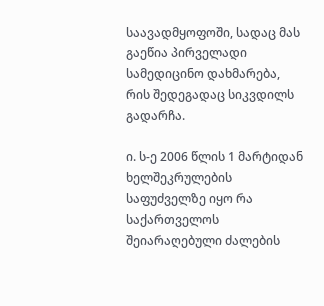საავადმყოფოში, სადაც მას გაეწია პირველადი სამედიცინო დახმარება, რის შედეგადაც სიკვდილს გადარჩა.

ი. ს-ე 2006 წლის 1 მარტიდან ხელშეკრულების საფუძველზე იყო რა საქართველოს შეიარაღებული ძალების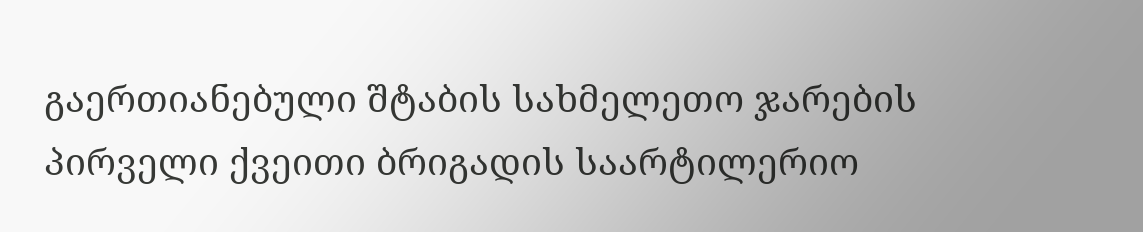გაერთიანებული შტაბის სახმელეთო ჯარების პირველი ქვეითი ბრიგადის საარტილერიო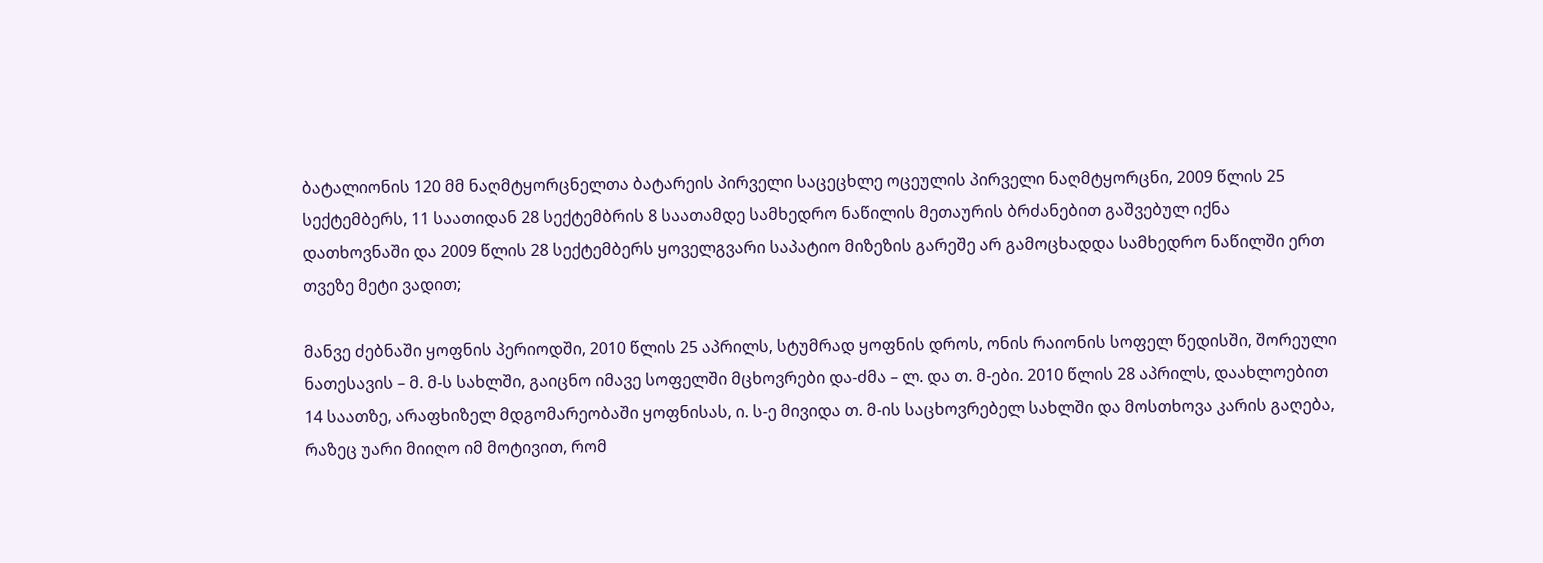ბატალიონის 120 მმ ნაღმტყორცნელთა ბატარეის პირველი საცეცხლე ოცეულის პირველი ნაღმტყორცნი, 2009 წლის 25 სექტემბერს, 11 საათიდან 28 სექტემბრის 8 საათამდე სამხედრო ნაწილის მეთაურის ბრძანებით გაშვებულ იქნა დათხოვნაში და 2009 წლის 28 სექტემბერს ყოველგვარი საპატიო მიზეზის გარეშე არ გამოცხადდა სამხედრო ნაწილში ერთ თვეზე მეტი ვადით;

მანვე ძებნაში ყოფნის პერიოდში, 2010 წლის 25 აპრილს, სტუმრად ყოფნის დროს, ონის რაიონის სოფელ წედისში, შორეული ნათესავის – მ. მ-ს სახლში, გაიცნო იმავე სოფელში მცხოვრები და-ძმა – ლ. და თ. მ-ები. 2010 წლის 28 აპრილს, დაახლოებით 14 საათზე, არაფხიზელ მდგომარეობაში ყოფნისას, ი. ს-ე მივიდა თ. მ-ის საცხოვრებელ სახლში და მოსთხოვა კარის გაღება, რაზეც უარი მიიღო იმ მოტივით, რომ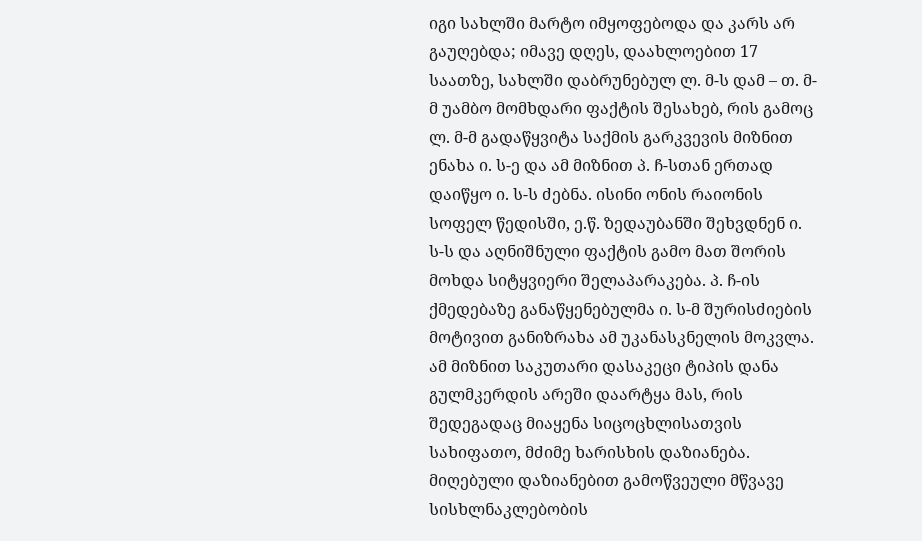იგი სახლში მარტო იმყოფებოდა და კარს არ გაუღებდა; იმავე დღეს, დაახლოებით 17 საათზე, სახლში დაბრუნებულ ლ. მ-ს დამ – თ. მ-მ უამბო მომხდარი ფაქტის შესახებ, რის გამოც ლ. მ-მ გადაწყვიტა საქმის გარკვევის მიზნით ენახა ი. ს-ე და ამ მიზნით პ. ჩ-სთან ერთად დაიწყო ი. ს-ს ძებნა. ისინი ონის რაიონის სოფელ წედისში, ე.წ. ზედაუბანში შეხვდნენ ი. ს-ს და აღნიშნული ფაქტის გამო მათ შორის მოხდა სიტყვიერი შელაპარაკება. პ. ჩ-ის ქმედებაზე განაწყენებულმა ი. ს-მ შურისძიების მოტივით განიზრახა ამ უკანასკნელის მოკვლა. ამ მიზნით საკუთარი დასაკეცი ტიპის დანა გულმკერდის არეში დაარტყა მას, რის შედეგადაც მიაყენა სიცოცხლისათვის სახიფათო, მძიმე ხარისხის დაზიანება. მიღებული დაზიანებით გამოწვეული მწვავე სისხლნაკლებობის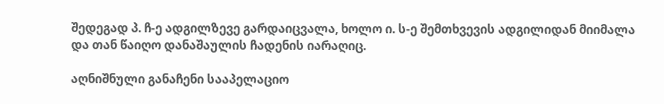შედეგად პ. ჩ-ე ადგილზევე გარდაიცვალა, ხოლო ი. ს-ე შემთხვევის ადგილიდან მიიმალა და თან წაიღო დანაშაულის ჩადენის იარაღიც.

აღნიშნული განაჩენი სააპელაციო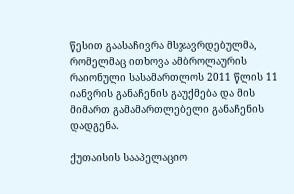წესით გაასაჩივრა მსჯავრდებულმა, რომელმაც ითხოვა ამბროლაურის რაიონული სასამართლოს 2011 წლის 11 იანვრის განაჩენის გაუქმება და მის მიმართ გამამართლებელი განაჩენის დადგენა.

ქუთაისის სააპელაციო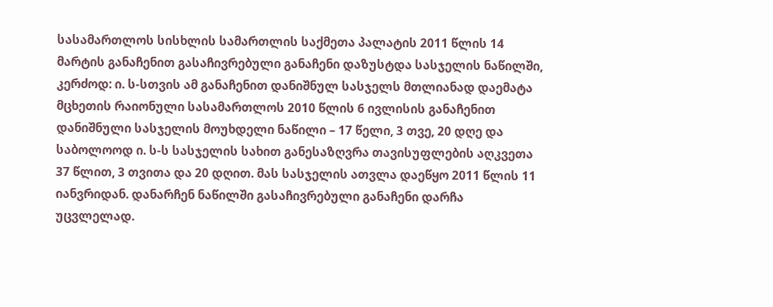სასამართლოს სისხლის სამართლის საქმეთა პალატის 2011 წლის 14 მარტის განაჩენით გასაჩივრებული განაჩენი დაზუსტდა სასჯელის ნაწილში, კერძოდ: ი. ს-სთვის ამ განაჩენით დანიშნულ სასჯელს მთლიანად დაემატა მცხეთის რაიონული სასამართლოს 2010 წლის 6 ივლისის განაჩენით დანიშნული სასჯელის მოუხდელი ნაწილი – 17 წელი, 3 თვე, 20 დღე და საბოლოოდ ი. ს-ს სასჯელის სახით განესაზღვრა თავისუფლების აღკვეთა 37 წლით, 3 თვითა და 20 დღით. მას სასჯელის ათვლა დაეწყო 2011 წლის 11 იანვრიდან. დანარჩენ ნაწილში გასაჩივრებული განაჩენი დარჩა უცვლელად.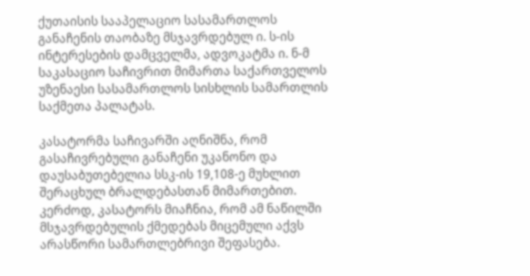ქუთაისის სააპელაციო სასამართლოს განაჩენის თაობაზე მსჯავრდებულ ი. ს-ის ინტერესების დამცველმა, ადვოკატმა ი. ნ-მ საკასაციო საჩივრით მიმართა საქართველოს უზენაესი სასამართლოს სისხლის სამართლის საქმეთა პალატას.

კასატორმა საჩივარში აღნიშნა, რომ გასაჩივრებული განაჩენი უკანონო და დაუსაბუთებელია სსკ-ის 19,108-ე მუხლით შერაცხულ ბრალდებასთან მიმართებით. კერძოდ, კასატორს მიაჩნია, რომ ამ ნაწილში მსჯავრდებულის ქმედებას მიცემული აქვს არასწორი სამართლებრივი შეფასება.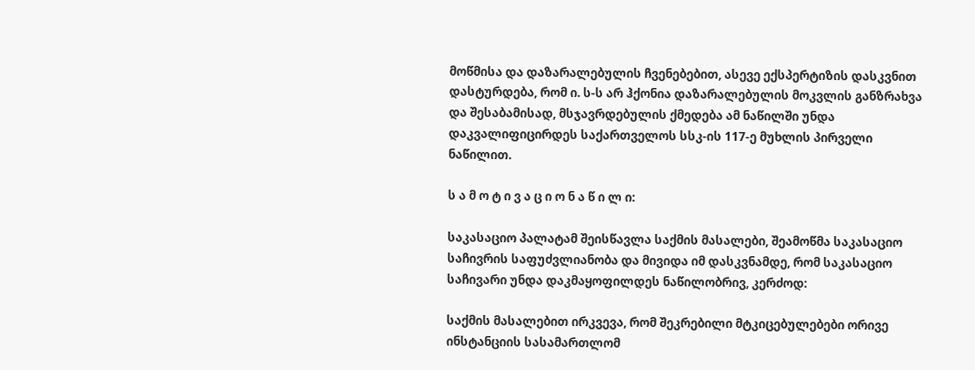მოწმისა და დაზარალებულის ჩვენებებით, ასევე ექსპერტიზის დასკვნით დასტურდება, რომ ი. ს-ს არ ჰქონია დაზარალებულის მოკვლის განზრახვა და შესაბამისად, მსჯავრდებულის ქმედება ამ ნაწილში უნდა დაკვალიფიცირდეს საქართველოს სსკ-ის 117-ე მუხლის პირველი ნაწილით.

ს ა მ ო ტ ი ვ ა ც ი ო ნ ა წ ი ლ ი:

საკასაციო პალატამ შეისწავლა საქმის მასალები, შეამოწმა საკასაციო საჩივრის საფუძვლიანობა და მივიდა იმ დასკვნამდე, რომ საკასაციო საჩივარი უნდა დაკმაყოფილდეს ნაწილობრივ, კერძოდ:

საქმის მასალებით ირკვევა, რომ შეკრებილი მტკიცებულებები ორივე ინსტანციის სასამართლომ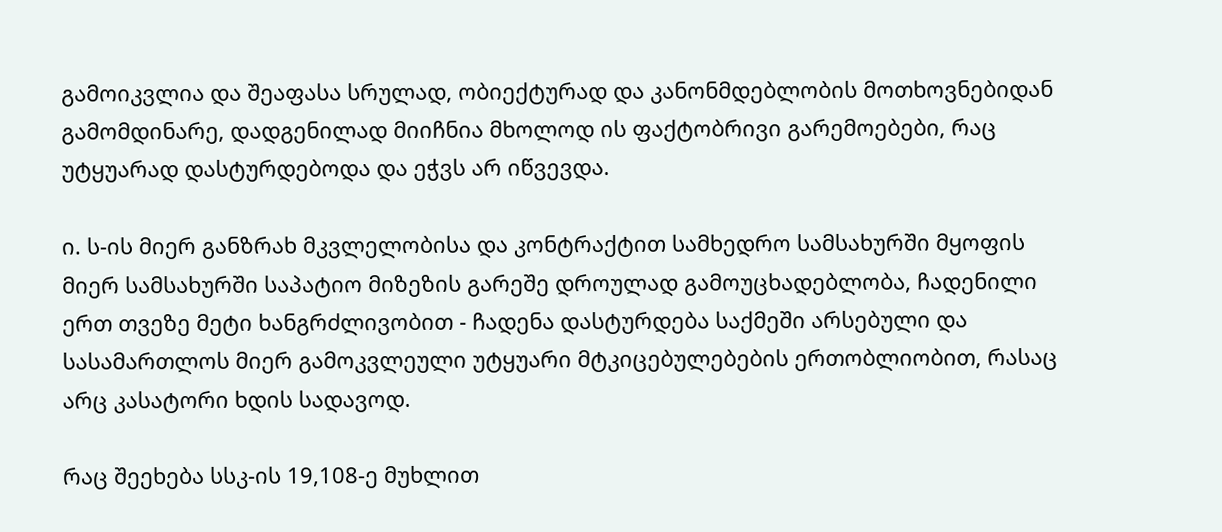გამოიკვლია და შეაფასა სრულად, ობიექტურად და კანონმდებლობის მოთხოვნებიდან გამომდინარე, დადგენილად მიიჩნია მხოლოდ ის ფაქტობრივი გარემოებები, რაც უტყუარად დასტურდებოდა და ეჭვს არ იწვევდა.

ი. ს-ის მიერ განზრახ მკვლელობისა და კონტრაქტით სამხედრო სამსახურში მყოფის მიერ სამსახურში საპატიო მიზეზის გარეშე დროულად გამოუცხადებლობა, ჩადენილი ერთ თვეზე მეტი ხანგრძლივობით - ჩადენა დასტურდება საქმეში არსებული და სასამართლოს მიერ გამოკვლეული უტყუარი მტკიცებულებების ერთობლიობით, რასაც არც კასატორი ხდის სადავოდ.

რაც შეეხება სსკ-ის 19,108-ე მუხლით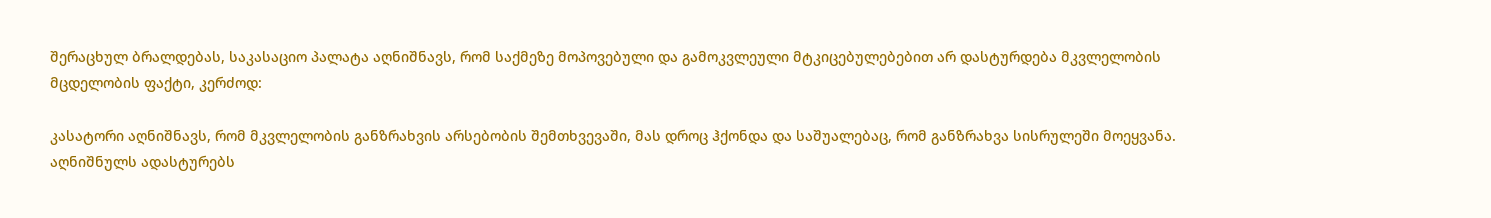შერაცხულ ბრალდებას, საკასაციო პალატა აღნიშნავს, რომ საქმეზე მოპოვებული და გამოკვლეული მტკიცებულებებით არ დასტურდება მკვლელობის მცდელობის ფაქტი, კერძოდ:

კასატორი აღნიშნავს, რომ მკვლელობის განზრახვის არსებობის შემთხვევაში, მას დროც ჰქონდა და საშუალებაც, რომ განზრახვა სისრულეში მოეყვანა. აღნიშნულს ადასტურებს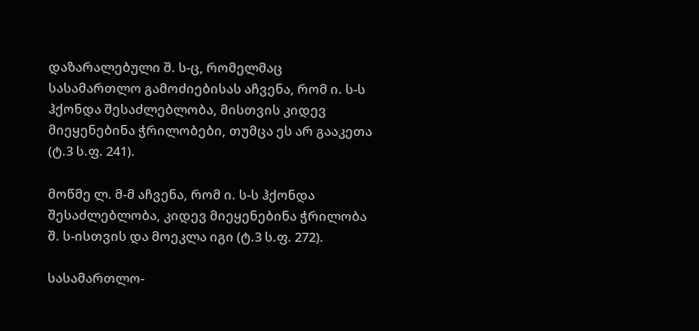დაზარალებული შ. ს-ც, რომელმაც სასამართლო გამოძიებისას აჩვენა, რომ ი. ს-ს ჰქონდა შესაძლებლობა, მისთვის კიდევ მიეყენებინა ჭრილობები, თუმცა ეს არ გააკეთა (ტ.3 ს.ფ. 241).

მოწმე ლ. მ-მ აჩვენა, რომ ი. ს-ს ჰქონდა შესაძლებლობა, კიდევ მიეყენებინა ჭრილობა შ. ს-ისთვის და მოეკლა იგი (ტ.3 ს.ფ. 272).

სასამართლო-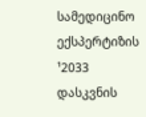სამედიცინო ექსპერტიზის ¹2033 დასკვნის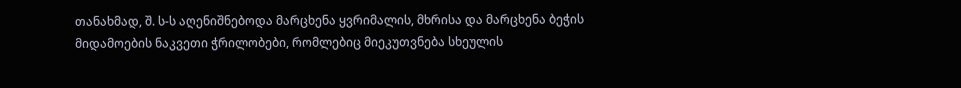თანახმად, შ. ს-ს აღენიშნებოდა მარცხენა ყვრიმალის, მხრისა და მარცხენა ბეჭის მიდამოების ნაკვეთი ჭრილობები, რომლებიც მიეკუთვნება სხეულის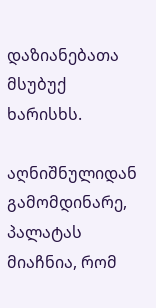დაზიანებათა მსუბუქ ხარისხს.

აღნიშნულიდან გამომდინარე, პალატას მიაჩნია, რომ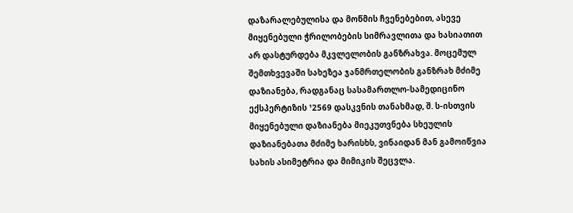დაზარალებულისა და მოწმის ჩვენებებით, ასევე მიყენებული ჭრილობების სიმრავლითა და ხასიათით არ დასტურდება მკვლელობის განზრახვა. მოცემულ შემთხვევაში სახეზეა ჯანმრთელობის განზრახ მძიმე დაზიანება, რადგანაც სასამართლო-სამედიცინო ექსპერტიზის ¹2569 დასკვნის თანახმად, შ. ს-ისთვის მიყენებული დაზიანება მიეკუთვნება სხეულის დაზიანებათა მძიმე ხარისხს, ვინაიდან მან გამოიწვია სახის ასიმეტრია და მიმიკის შეცვლა.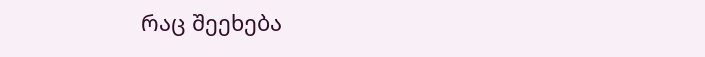რაც შეეხება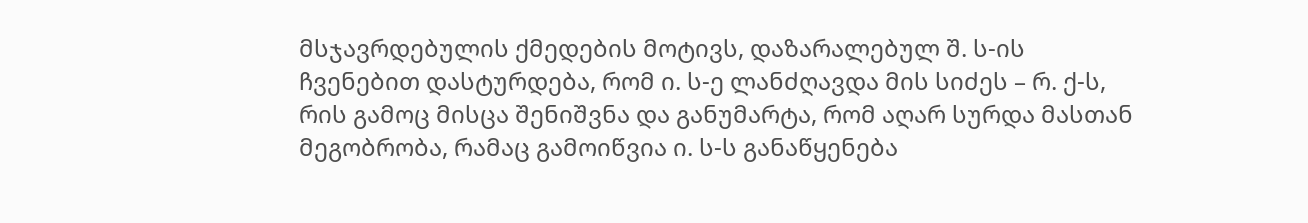მსჯავრდებულის ქმედების მოტივს, დაზარალებულ შ. ს-ის ჩვენებით დასტურდება, რომ ი. ს-ე ლანძღავდა მის სიძეს – რ. ქ-ს, რის გამოც მისცა შენიშვნა და განუმარტა, რომ აღარ სურდა მასთან მეგობრობა, რამაც გამოიწვია ი. ს-ს განაწყენება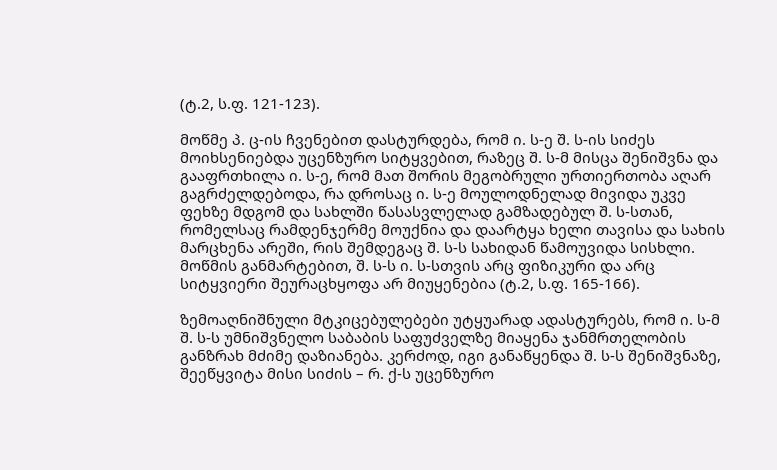(ტ.2, ს.ფ. 121-123).

მოწმე პ. ც-ის ჩვენებით დასტურდება, რომ ი. ს-ე შ. ს-ის სიძეს მოიხსენიებდა უცენზურო სიტყვებით, რაზეც შ. ს-მ მისცა შენიშვნა და გააფრთხილა ი. ს-ე, რომ მათ შორის მეგობრული ურთიერთობა აღარ გაგრძელდებოდა, რა დროსაც ი. ს-ე მოულოდნელად მივიდა უკვე ფეხზე მდგომ და სახლში წასასვლელად გამზადებულ შ. ს-სთან, რომელსაც რამდენჯერმე მოუქნია და დაარტყა ხელი თავისა და სახის მარცხენა არეში, რის შემდეგაც შ. ს-ს სახიდან წამოუვიდა სისხლი. მოწმის განმარტებით, შ. ს-ს ი. ს-სთვის არც ფიზიკური და არც სიტყვიერი შეურაცხყოფა არ მიუყენებია (ტ.2, ს.ფ. 165-166).

ზემოაღნიშნული მტკიცებულებები უტყუარად ადასტურებს, რომ ი. ს-მ შ. ს-ს უმნიშვნელო საბაბის საფუძველზე მიაყენა ჯანმრთელობის განზრახ მძიმე დაზიანება. კერძოდ, იგი განაწყენდა შ. ს-ს შენიშვნაზე, შეეწყვიტა მისი სიძის – რ. ქ-ს უცენზურო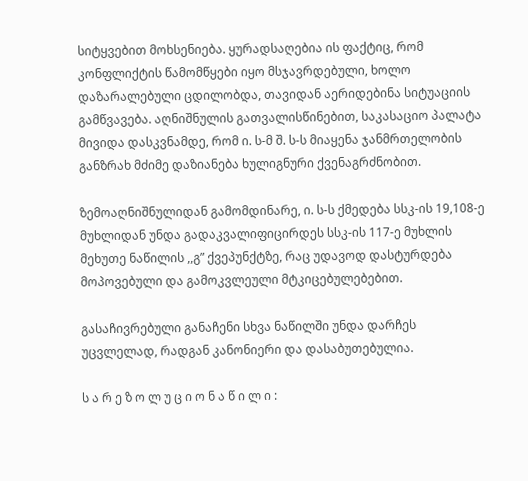სიტყვებით მოხსენიება. ყურადსაღებია ის ფაქტიც, რომ კონფლიქტის წამომწყები იყო მსჯავრდებული, ხოლო დაზარალებული ცდილობდა, თავიდან აერიდებინა სიტუაციის გამწვავება. აღნიშნულის გათვალისწინებით, საკასაციო პალატა მივიდა დასკვნამდე, რომ ი. ს-მ შ. ს-ს მიაყენა ჯანმრთელობის განზრახ მძიმე დაზიანება ხულიგნური ქვენაგრძნობით.

ზემოაღნიშნულიდან გამომდინარე, ი. ს-ს ქმედება სსკ-ის 19,108-ე მუხლიდან უნდა გადაკვალიფიცირდეს სსკ-ის 117-ე მუხლის მეხუთე ნაწილის ,,გ” ქვეპუნქტზე, რაც უდავოდ დასტურდება მოპოვებული და გამოკვლეული მტკიცებულებებით.

გასაჩივრებული განაჩენი სხვა ნაწილში უნდა დარჩეს უცვლელად, რადგან კანონიერი და დასაბუთებულია.

ს ა რ ე ზ ო ლ უ ც ი ო ნ ა წ ი ლ ი :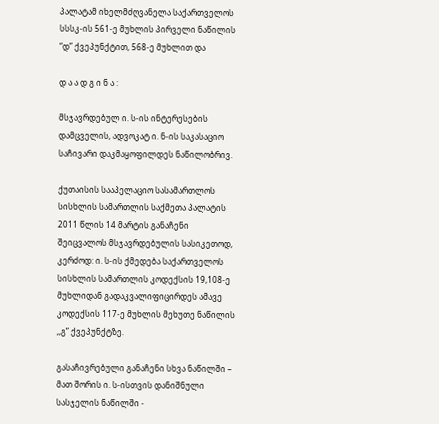პალატამ იხელმძღვანელა საქართველოს სსსკ-ის 561-ე მუხლის პირველი ნაწილის “დ” ქვეპუნქტით, 568-ე მუხლით და

დ ა ა დ გ ი ნ ა :

მსჯავრდებულ ი. ს-ის ინტერესების დამცველის, ადვოკატ ი. ნ-ის საკასაციო საჩივარი დაკმაყოფილდეს ნაწილობრივ.

ქუთაისის სააპელაციო სასამართლოს სისხლის სამართლის საქმეთა პალატის 2011 წლის 14 მარტის განაჩენი შეიცვალოს მსჯავრდებულის სასიკეთოდ, კერძოდ: ი. ს-ის ქმედება საქართველოს სისხლის სამართლის კოდექსის 19,108-ე მუხლიდან გადაკვალიფიცირდეს ამავე კოდექსის 117-ე მუხლის მეხუთე ნაწილის ,,გ” ქვეპუნქტზე.

გასაჩივრებული განაჩენი სხვა ნაწილში – მათ შორის ი. ს-ისთვის დანიშნული სასჯელის ნაწილში -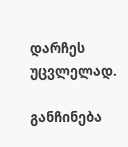დარჩეს უცვლელად.

განჩინება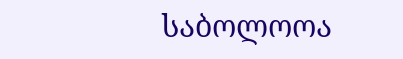საბოლოოა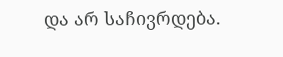და არ საჩივრდება.